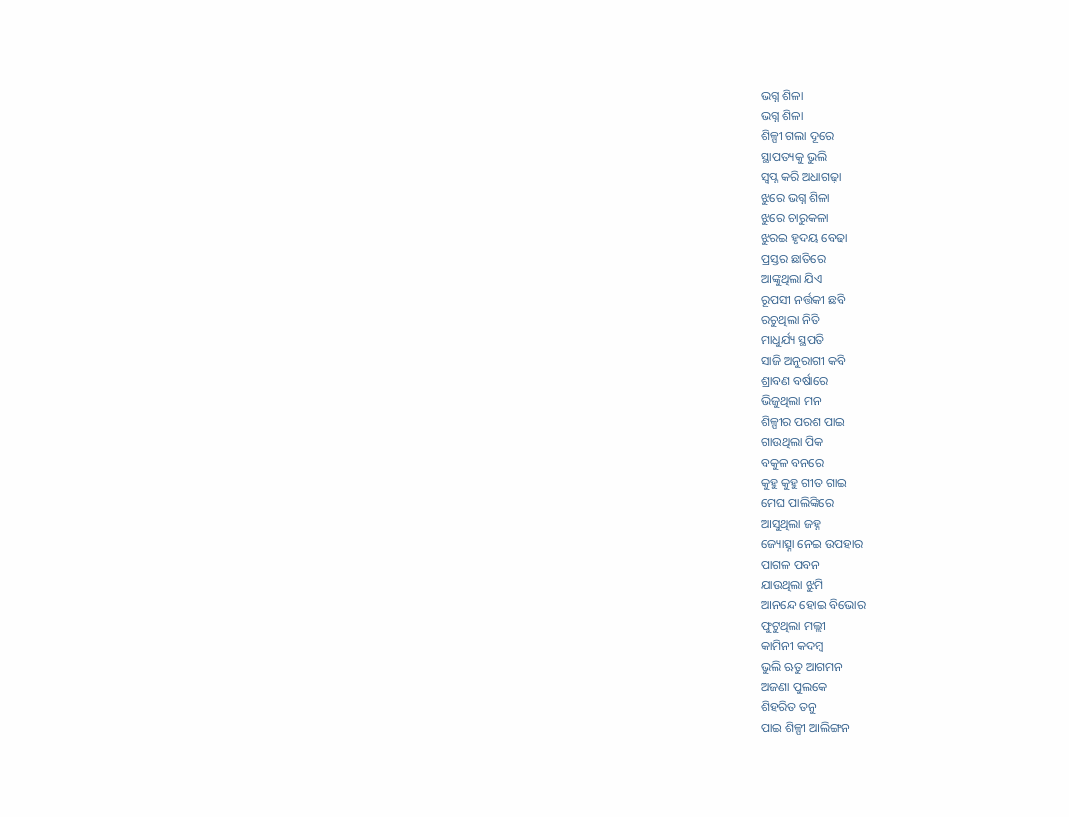ଭଗ୍ନ ଶିଳା
ଭଗ୍ନ ଶିଳା
ଶିଳ୍ପୀ ଗଲା ଦୂରେ
ସ୍ଥାପତ୍ୟକୁ ଭୁଲି
ସ୍ୱପ୍ନ କରି ଅଧାଗଢ଼ା
ଝୁରେ ଭଗ୍ନ ଶିଳା
ଝୁରେ ଚାରୁକଳା
ଝୁରଇ ହୃଦୟ ବେଢା
ପ୍ରସ୍ତର ଛାତିରେ
ଆଙ୍କୁଥିଲା ଯିଏ
ରୂପସୀ ନର୍ତ୍ତକୀ ଛବି
ରଚୁଥିଲା ନିତି
ମାଧୁର୍ଯ୍ୟ ସ୍ଥପତି
ସାଜି ଅନୁରାଗୀ କବି
ଶ୍ରାବଣ ବର୍ଷାରେ
ଭିଜୁଥିଲା ମନ
ଶିଳ୍ପୀର ପରଶ ପାଇ
ଗାଉଥିଲା ପିକ
ବକୁଳ ବନରେ
କୁହୁ କୁହୁ ଗୀତ ଗାଇ
ମେଘ ପାଲିଙ୍କିରେ
ଆସୁଥିଲା ଜହ୍ନ
ଜ୍ୟୋତ୍ସ୍ନା ନେଇ ଉପହାର
ପାଗଳ ପବନ
ଯାଉଥିଲା ଝୁମି
ଆନନ୍ଦେ ହୋଇ ବିଭୋର
ଫୁଟୁଥିଲା ମଲ୍ଲୀ
କାମିନୀ କଦମ୍ବ
ଭୁଲି ଋତୁ ଆଗମନ
ଅଜଣା ପୁଲକେ
ଶିହରିତ ତନୁ
ପାଇ ଶିଳ୍ପୀ ଆଲିଙ୍ଗନ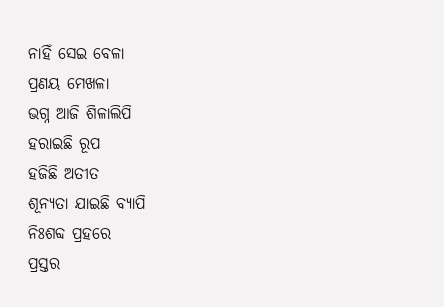ନାହିଁ ସେଇ ବେଳା
ପ୍ରଣୟ ମେଖଳା
ଭଗ୍ନ ଆଜି ଶିଳାଲିପି
ହରାଇଛି ରୂପ
ହଜିଛି ଅତୀତ
ଶୂନ୍ୟତା ଯାଇଛି ବ୍ୟାପି
ନିଃଶବ୍ଦ ପ୍ରହରେ
ପ୍ରସ୍ତର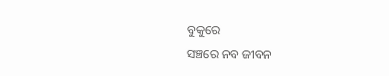ବୁକୁରେ
ସଞ୍ଚରେ ନବ ଜୀବନ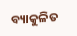ବ୍ୟାକୁଳିତ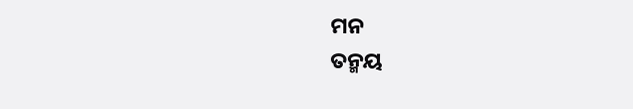ମନ
ତନ୍ମୟ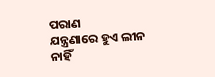ପରାଣ
ଯନ୍ତ୍ରଣାରେ ହୁଏ ଲୀନ
ନାହିଁ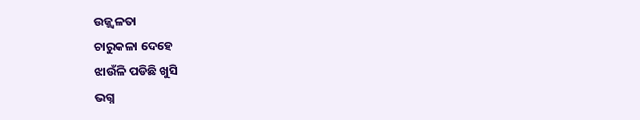ଉଜ୍ଜ୍ୱଳତା
ଚାରୁକଳା ଦେହେ
ଝାଉଁଳି ପଡିଛି ଖୁସି
ଭଗ୍ନ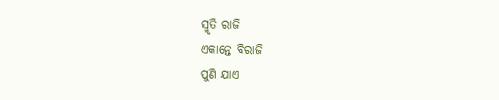ସ୍ମୃତି ରାଜି
ଏକାନ୍ତେ ବିରାଜି
ପୁଣି ଯାଏ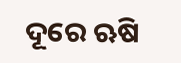ଦୂରେ ଋଷି